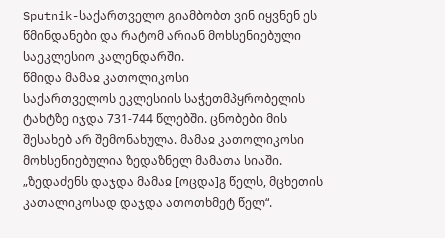Sputnik-საქართველო გიამბობთ ვინ იყვნენ ეს წმინდანები და რატომ არიან მოხსენიებული საეკლესიო კალენდარში.
წმიდა მამაჲ კათოლიკოსი
საქართველოს ეკლესიის საჭეთმპყრობელის ტახტზე იჯდა 731-744 წლებში. ცნობები მის შესახებ არ შემონახულა. მამაჲ კათოლიკოსი მოხსენიებულია ზედაზნელ მამათა სიაში. „ზედაძენს დაჯდა მამაჲ [ოცდა]გ წელს, მცხეთის კათალიკოსად დაჯდა ათოთხმეტ წელ“.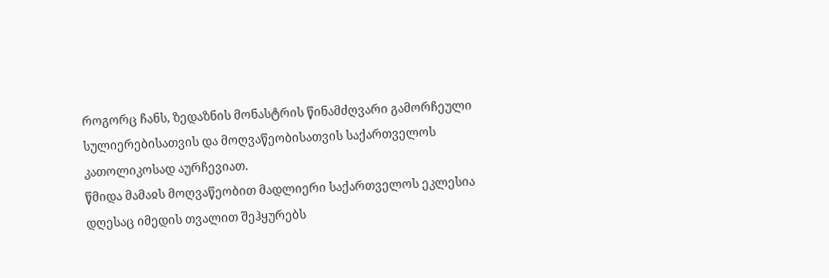როგორც ჩანს, ზედაზნის მონასტრის წინამძღვარი გამორჩეული სულიერებისათვის და მოღვაწეობისათვის საქართველოს კათოლიკოსად აურჩევიათ.
წმიდა მამაჲს მოღვაწეობით მადლიერი საქართველოს ეკლესია დღესაც იმედის თვალით შეჰყურებს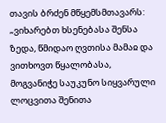თავის ბრძენ მწყემსმთავარს: „ვიხარებთ ხსენებასა შენსა ზედა, წმიდაო ღვთისა მამაჲ და ვითხოვთ წყალობასა, მოგვანიჭე საუკუნო სიყვარული ლოცვითა შენითა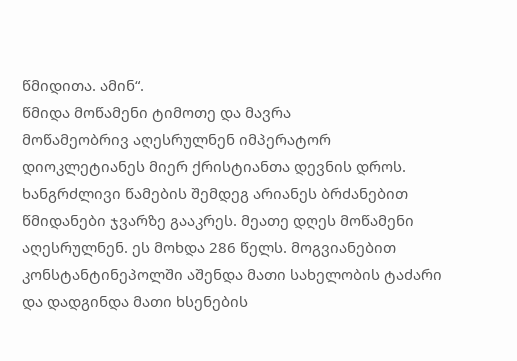წმიდითა. ამინ“.
წმიდა მოწამენი ტიმოთე და მავრა
მოწამეობრივ აღესრულნენ იმპერატორ დიოკლეტიანეს მიერ ქრისტიანთა დევნის დროს.
ხანგრძლივი წამების შემდეგ არიანეს ბრძანებით წმიდანები ჯვარზე გააკრეს. მეათე დღეს მოწამენი აღესრულნენ. ეს მოხდა 286 წელს. მოგვიანებით კონსტანტინეპოლში აშენდა მათი სახელობის ტაძარი და დადგინდა მათი ხსენების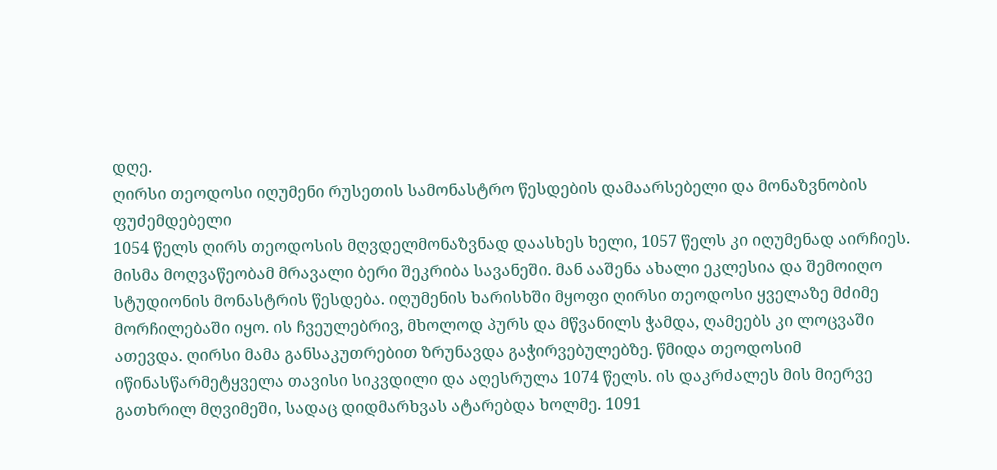დღე.
ღირსი თეოდოსი იღუმენი რუსეთის სამონასტრო წესდების დამაარსებელი და მონაზვნობის ფუძემდებელი
1054 წელს ღირს თეოდოსის მღვდელმონაზვნად დაასხეს ხელი, 1057 წელს კი იღუმენად აირჩიეს. მისმა მოღვაწეობამ მრავალი ბერი შეკრიბა სავანეში. მან ააშენა ახალი ეკლესია და შემოიღო სტუდიონის მონასტრის წესდება. იღუმენის ხარისხში მყოფი ღირსი თეოდოსი ყველაზე მძიმე მორჩილებაში იყო. ის ჩვეულებრივ, მხოლოდ პურს და მწვანილს ჭამდა, ღამეებს კი ლოცვაში ათევდა. ღირსი მამა განსაკუთრებით ზრუნავდა გაჭირვებულებზე. წმიდა თეოდოსიმ იწინასწარმეტყველა თავისი სიკვდილი და აღესრულა 1074 წელს. ის დაკრძალეს მის მიერვე გათხრილ მღვიმეში, სადაც დიდმარხვას ატარებდა ხოლმე. 1091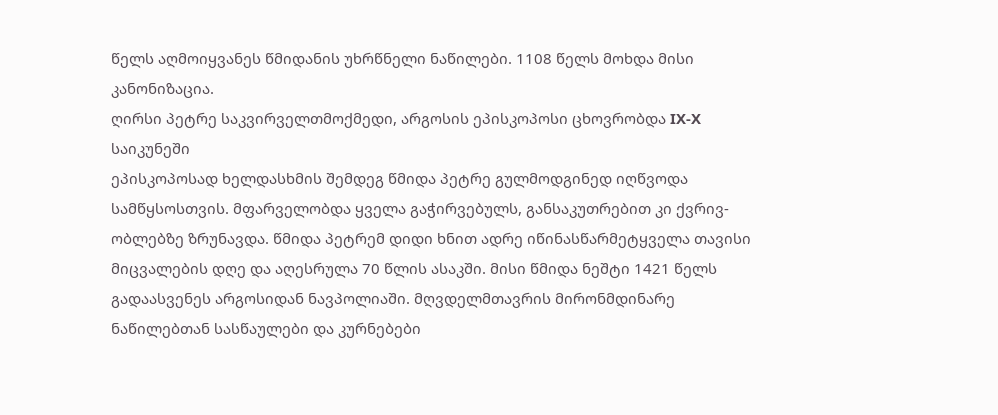წელს აღმოიყვანეს წმიდანის უხრწნელი ნაწილები. 1108 წელს მოხდა მისი კანონიზაცია.
ღირსი პეტრე საკვირველთმოქმედი, არგოსის ეპისკოპოსი ცხოვრობდა IX-X საიკუნეში
ეპისკოპოსად ხელდასხმის შემდეგ წმიდა პეტრე გულმოდგინედ იღწვოდა სამწყსოსთვის. მფარველობდა ყველა გაჭირვებულს, განსაკუთრებით კი ქვრივ-ობლებზე ზრუნავდა. წმიდა პეტრემ დიდი ხნით ადრე იწინასწარმეტყველა თავისი მიცვალების დღე და აღესრულა 70 წლის ასაკში. მისი წმიდა ნეშტი 1421 წელს გადაასვენეს არგოსიდან ნავპოლიაში. მღვდელმთავრის მირონმდინარე ნაწილებთან სასწაულები და კურნებები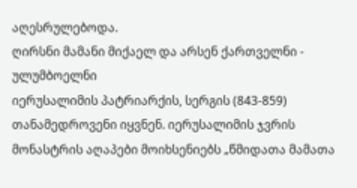აღესრულებოდა.
ღირსნი მამანი მიქაელ და არსენ ქართველნი - ულუმბოელნი
იერუსალიმის პატრიარქის, სერგის (843-859) თანამედროვენი იყვნენ. იერუსალიმის ჯვრის მონასტრის აღაპები მოიხსენიებს „წმიდათა მამათა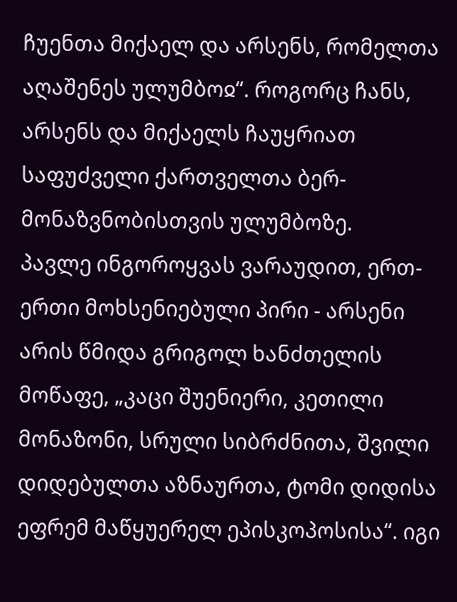ჩუენთა მიქაელ და არსენს, რომელთა აღაშენეს ულუმბოჲ“. როგორც ჩანს, არსენს და მიქაელს ჩაუყრიათ საფუძველი ქართველთა ბერ-მონაზვნობისთვის ულუმბოზე.
პავლე ინგოროყვას ვარაუდით, ერთ-ერთი მოხსენიებული პირი - არსენი არის წმიდა გრიგოლ ხანძთელის მოწაფე, „კაცი შუენიერი, კეთილი მონაზონი, სრული სიბრძნითა, შვილი დიდებულთა აზნაურთა, ტომი დიდისა ეფრემ მაწყუერელ ეპისკოპოსისა“. იგი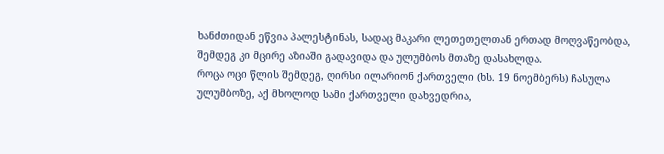ხანძთიდან ეწვია პალესტინას, სადაც მაკარი ლეთეთელთან ერთად მოღვაწეობდა, შემდეგ კი მცირე აზიაში გადავიდა და ულუმბოს მთაზე დასახლდა.
როცა ოცი წლის შემდეგ, ღირსი ილარიონ ქართველი (ხს. 19 ნოემბერს) ჩასულა ულუმბოზე, აქ მხოლოდ სამი ქართველი დახვედრია,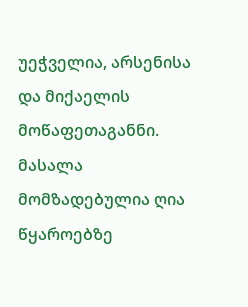უეჭველია, არსენისა და მიქაელის მოწაფეთაგანნი.
მასალა მომზადებულია ღია წყაროებზე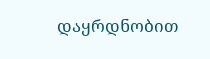დაყრდნობით